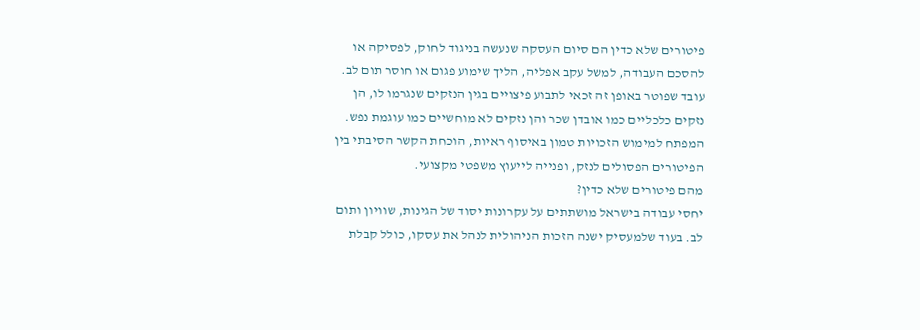פיטורים שלא כדין הם סיום העסקה שנעשה בניגוד לחוק, לפסיקה או להסכם העבודה, למשל עקב אפליה, הליך שימוע פגום או חוסר תום לב. עובד שפוטר באופן זה זכאי לתבוע פיצויים בגין הנזקים שנגרמו לו, הן נזקים כלכליים כמו אובדן שכר והן נזקים לא מוחשיים כמו עוגמת נפש. המפתח למימוש הזכויות טמון באיסוף ראיות, הוכחת הקשר הסיבתי בין הפיטורים הפסולים לנזק, ופנייה לייעוץ משפטי מקצועי.
מהם פיטורים שלא כדין?
יחסי עבודה בישראל מושתתים על עקרונות יסוד של הגינות, שוויון ותום לב. בעוד שלמעסיק ישנה הזכות הניהולית לנהל את עסקו, כולל קבלת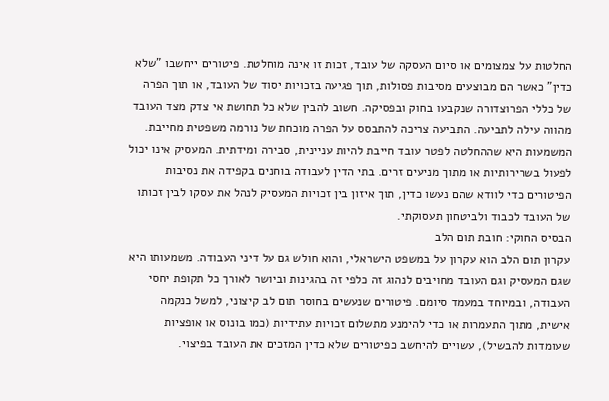החלטות על צמצומים או סיום העסקה של עובד, זכות זו אינה מוחלטת. פיטורים ייחשבו "שלא כדין" כאשר הם מבוצעים מסיבות פסולות, תוך פגיעה בזכויות יסוד של העובד, או תוך הפרה של כללי הפרוצדורה שנקבעו בחוק ובפסיקה. חשוב להבין שלא כל תחושת אי צדק מצד העובד מהווה עילה לתביעה. התביעה צריכה להתבסס על הפרה מוכחת של נורמה משפטית מחייבת.
המשמעות היא שההחלטה לפטר עובד חייבת להיות עניינית, סבירה ומידתית. המעסיק אינו יכול לפעול בשרירותיות או מתוך מניעים זרים. בתי הדין לעבודה בוחנים בקפידה את נסיבות הפיטורים כדי לוודא שהם נעשו כדין, תוך איזון בין זכויות המעסיק לנהל את עסקו לבין זכותו של העובד לכבוד ולביטחון תעסוקתי.
הבסיס החוקי: חובת תום הלב
עקרון תום הלב הוא עקרון על במשפט הישראלי, והוא חולש גם על דיני העבודה. משמעותו היא שגם המעסיק וגם העובד מחויבים לנהוג זה כלפי זה בהגינות וביושר לאורך כל תקופת יחסי העבודה, ובמיוחד במעמד סיומם. פיטורים שנעשים בחוסר תום לב קיצוני, למשל כנקמה אישית, מתוך התעמרות או כדי להימנע מתשלום זכויות עתידיות (כמו בונוס או אופציות שעומדות להבשיל), עשויים להיחשב כפיטורים שלא כדין המזכים את העובד בפיצוי.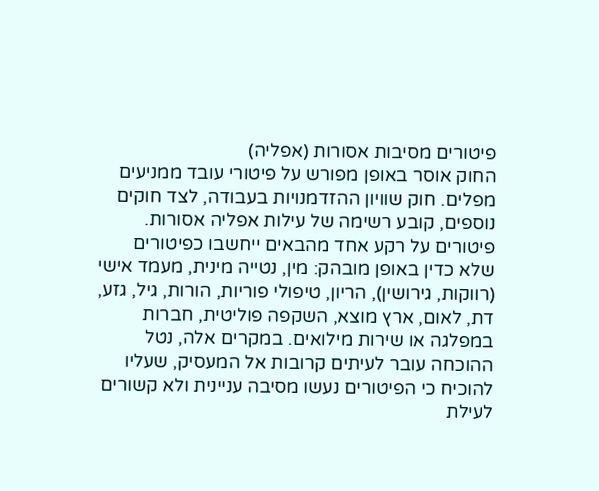פיטורים מסיבות אסורות (אפליה)
החוק אוסר באופן מפורש על פיטורי עובד ממניעים מפלים. חוק שוויון ההזדמנויות בעבודה, לצד חוקים נוספים, קובע רשימה של עילות אפליה אסורות. פיטורים על רקע אחד מהבאים ייחשבו כפיטורים שלא כדין באופן מובהק: מין, נטייה מינית, מעמד אישי (רווקות, גירושין), הריון, טיפולי פוריות, הורות, גיל, גזע, דת, לאום, ארץ מוצא, השקפה פוליטית, חברות במפלגה או שירות מילואים. במקרים אלה, נטל ההוכחה עובר לעיתים קרובות אל המעסיק, שעליו להוכיח כי הפיטורים נעשו מסיבה עניינית ולא קשורים לעילת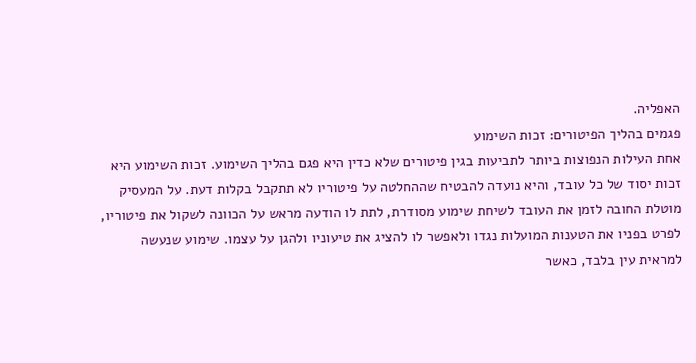האפליה.
פגמים בהליך הפיטורים: זכות השימוע
אחת העילות הנפוצות ביותר לתביעות בגין פיטורים שלא כדין היא פגם בהליך השימוע. זכות השימוע היא זכות יסוד של כל עובד, והיא נועדה להבטיח שההחלטה על פיטוריו לא תתקבל בקלות דעת. על המעסיק מוטלת החובה לזמן את העובד לשיחת שימוע מסודרת, לתת לו הודעה מראש על הכוונה לשקול את פיטוריו, לפרט בפניו את הטענות המועלות נגדו ולאפשר לו להציג את טיעוניו ולהגן על עצמו. שימוע שנעשה למראית עין בלבד, כאשר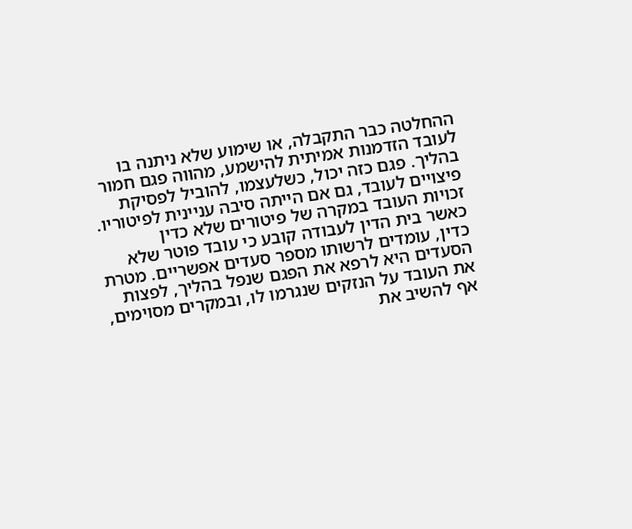ההחלטה כבר התקבלה, או שימוע שלא ניתנה בו לעובד הזדמנות אמיתית להישמע, מהווה פגם חמור בהליך. פגם כזה יכול, כשלעצמו, להוביל לפסיקת פיצויים לעובד, גם אם הייתה סיבה עניינית לפיטוריו.
זכויות העובד במקרה של פיטורים שלא כדין
כאשר בית הדין לעבודה קובע כי עובד פוטר שלא כדין, עומדים לרשותו מספר סעדים אפשריים. מטרת הסעדים היא לרפא את הפגם שנפל בהליך, לפצות את העובד על הנזקים שנגרמו לו, ובמקרים מסוימים, אף להשיב את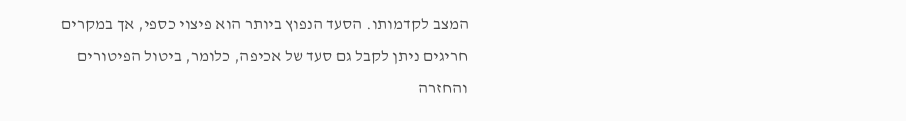המצב לקדמותו. הסעד הנפוץ ביותר הוא פיצוי כספי, אך במקרים חריגים ניתן לקבל גם סעד של אכיפה, כלומר, ביטול הפיטורים והחזרה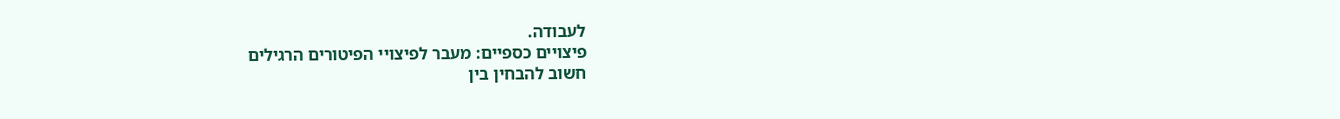לעבודה.
פיצויים כספיים: מעבר לפיצויי הפיטורים הרגילים
חשוב להבחין בין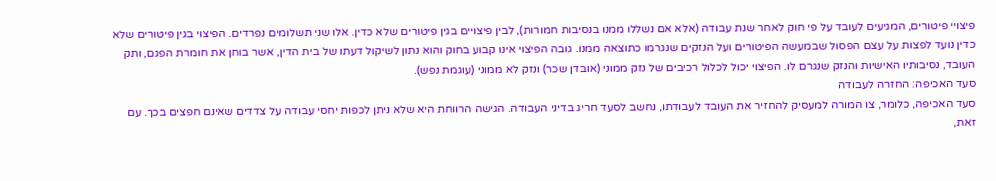פיצויי פיטורים, המגיעים לעובד על פי חוק לאחר שנת עבודה (אלא אם נשללו ממנו בנסיבות חמורות), לבין פיצויים בגין פיטורים שלא כדין. אלו שני תשלומים נפרדים. הפיצוי בגין פיטורים שלא כדין נועד לפצות על עצם הפסול שבמעשה הפיטורים ועל הנזקים שנגרמו כתוצאה ממנו. גובה הפיצוי אינו קבוע בחוק והוא נתון לשיקול דעתו של בית הדין, אשר בוחן את חומרת הפגם, ותק העובד, נסיבותיו האישיות והנזק שנגרם לו. הפיצוי יכול לכלול רכיבים של נזק ממוני (אובדן שכר) ונזק לא ממוני (עוגמת נפש).
סעד האכיפה: החזרה לעבודה
סעד האכיפה, כלומר, צו המורה למעסיק להחזיר את העובד לעבודתו, נחשב לסעד חריג בדיני העבודה. הגישה הרווחת היא שלא ניתן לכפות יחסי עבודה על צדדים שאינם חפצים בכך. עם זאת,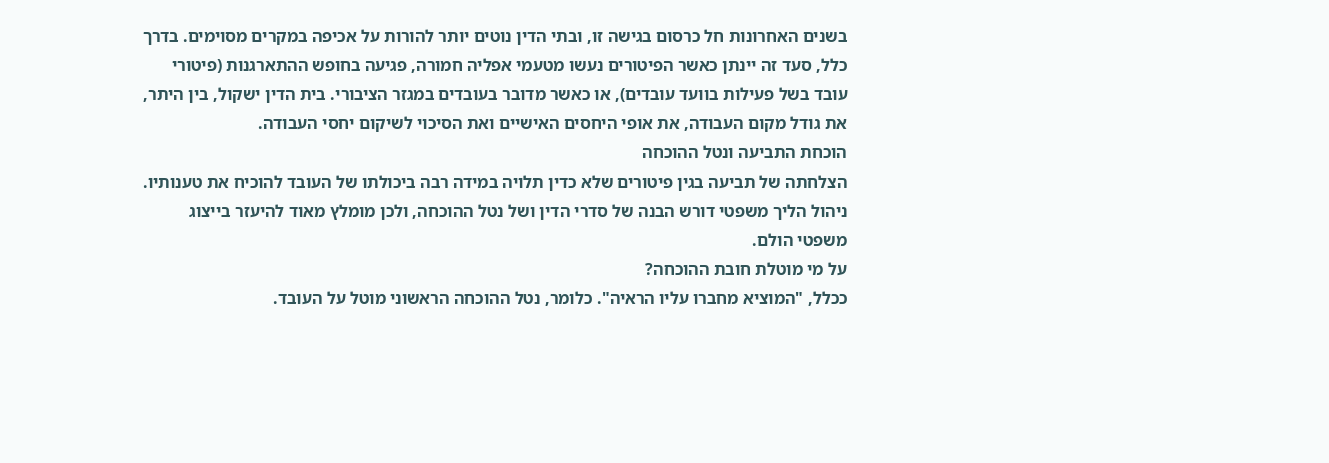בשנים האחרונות חל כרסום בגישה זו, ובתי הדין נוטים יותר להורות על אכיפה במקרים מסוימים. בדרך כלל, סעד זה יינתן כאשר הפיטורים נעשו מטעמי אפליה חמורה, פגיעה בחופש ההתארגנות (פיטורי עובד בשל פעילות בוועד עובדים), או כאשר מדובר בעובדים במגזר הציבורי. בית הדין ישקול, בין היתר, את גודל מקום העבודה, את אופי היחסים האישיים ואת הסיכוי לשיקום יחסי העבודה.
הוכחת התביעה ונטל ההוכחה
הצלחתה של תביעה בגין פיטורים שלא כדין תלויה במידה רבה ביכולתו של העובד להוכיח את טענותיו. ניהול הליך משפטי דורש הבנה של סדרי הדין ושל נטל ההוכחה, ולכן מומלץ מאוד להיעזר בייצוג משפטי הולם.
על מי מוטלת חובת ההוכחה?
ככלל, "המוציא מחברו עליו הראיה". כלומר, נטל ההוכחה הראשוני מוטל על העובד.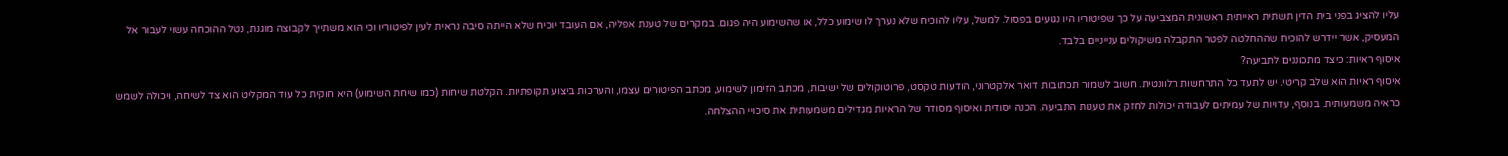עליו להציג בפני בית הדין תשתית ראייתית ראשונית המצביעה על כך שפיטוריו היו נגועים בפסול. למשל, עליו להוכיח שלא נערך לו שימוע כלל, או שהשימוע היה פגום. במקרים של טענת אפליה, אם העובד יוכיח שלא הייתה סיבה נראית לעין לפיטוריו וכי הוא משתייך לקבוצה מוגנת, נטל ההוכחה עשוי לעבור אל המעסיק, אשר יידרש להוכיח שההחלטה לפטר התקבלה משיקולים ענייניים בלבד.
איסוף ראיות: כיצד מתכוננים לתביעה?
איסוף ראיות הוא שלב קריטי. יש לתעד כל התרחשות רלוונטית. חשוב לשמור תכתובות דואר אלקטרוני, הודעות טקסט, פרוטוקולים של ישיבות, מכתב הזימון לשימוע, מכתב הפיטורים עצמו, והערכות ביצוע תקופתיות. הקלטת שיחות (כמו שיחת השימוע) היא חוקית כל עוד המקליט הוא צד לשיחה, ויכולה לשמש כראיה משמעותית. בנוסף, עדויות של עמיתים לעבודה יכולות לחזק את טענות התביעה. הכנה יסודית ואיסוף מסודר של הראיות מגדילים משמעותית את סיכויי ההצלחה.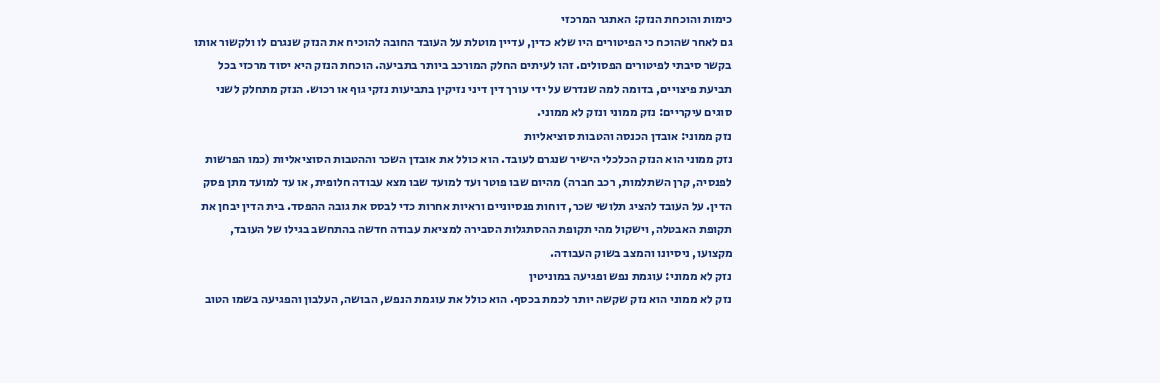כימות והוכחת הנזק: האתגר המרכזי
גם לאחר שהוכח כי הפיטורים היו שלא כדין, עדיין מוטלת על העובד החובה להוכיח את הנזק שנגרם לו ולקשור אותו בקשר סיבתי לפיטורים הפסולים. זהו לעיתים החלק המורכב ביותר בתביעה. הוכחת הנזק היא יסוד מרכזי בכל תביעת פיצויים, בדומה למה שנדרש על ידי עורך דין דיני נזיקין בתביעות נזקי גוף או רכוש. הנזק מתחלק לשני סוגים עיקריים: נזק ממוני ונזק לא ממוני.
נזק ממוני: אובדן הכנסה והטבות סוציאליות
נזק ממוני הוא הנזק הכלכלי הישיר שנגרם לעובד. הוא כולל את אובדן השכר וההטבות הסוציאליות (כמו הפרשות לפנסיה, קרן השתלמות, רכב חברה) מהיום שבו פוטר ועד למועד שבו מצא עבודה חלופית, או עד למועד מתן פסק הדין. על העובד להציג תלושי שכר, דוחות פנסיוניים וראיות אחרות כדי לבסס את גובה ההפסד. בית הדין יבחן את תקופת האבטלה, וישקול מהי תקופת ההסתגלות הסבירה למציאת עבודה חדשה בהתחשב בגילו של העובד, מקצועו, ניסיונו והמצב בשוק העבודה.
נזק לא ממוני: עוגמת נפש ופגיעה במוניטין
נזק לא ממוני הוא נזק שקשה יותר לכמת בכסף. הוא כולל את עוגמת הנפש, הבושה, העלבון והפגיעה בשמו הטוב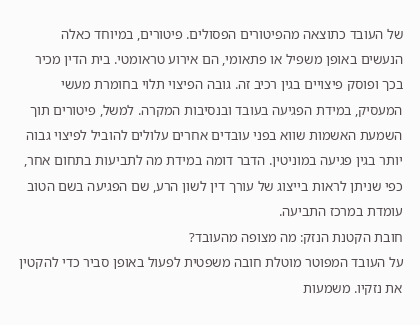של העובד כתוצאה מהפיטורים הפסולים. פיטורים, במיוחד כאלה הנעשים באופן משפיל או פתאומי, הם אירוע טראומטי. בית הדין מכיר בכך ופוסק פיצויים בגין רכיב זה. גובה הפיצוי תלוי בחומרת מעשי המעסיק, במידת הפגיעה בעובד ובנסיבות המקרה. למשל, פיטורים תוך השמעת האשמות שווא בפני עובדים אחרים עלולים להוביל לפיצוי גבוה יותר בגין פגיעה במוניטין. הדבר דומה במידת מה לתביעות בתחום אחר, כפי שניתן לראות בייצוג של עורך דין לשון הרע, שם הפגיעה בשם הטוב עומדת במרכז התביעה.
חובת הקטנת הנזק: מה מצופה מהעובד?
על העובד המפוטר מוטלת חובה משפטית לפעול באופן סביר כדי להקטין את נזקיו. משמעות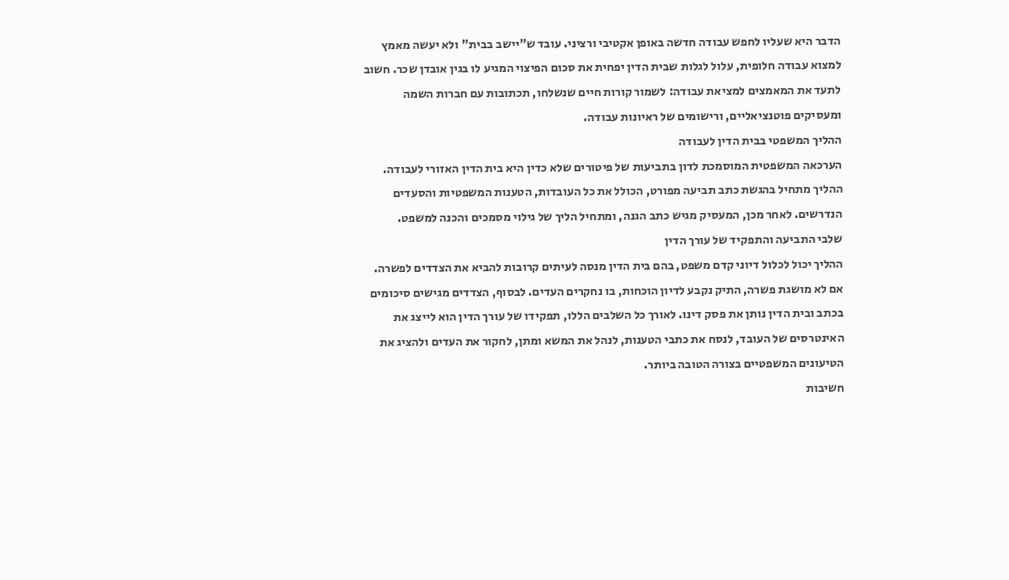הדבר היא שעליו לחפש עבודה חדשה באופן אקטיבי ורציני. עובד ש"יישב בבית" ולא יעשה מאמץ למצוא עבודה חלופית, עלול לגלות שבית הדין יפחית את סכום הפיצוי המגיע לו בגין אובדן שכר. חשוב לתעד את המאמצים למציאת עבודה: לשמור קורות חיים שנשלחו, תכתובות עם חברות השמה ומעסיקים פוטנציאליים, ורישומים של ראיונות עבודה.
ההליך המשפטי בבית הדין לעבודה
הערכאה המשפטית המוסמכת לדון בתביעות של פיטורים שלא כדין היא בית הדין האזורי לעבודה. ההליך מתחיל בהגשת כתב תביעה מפורט, הכולל את כל העובדות, הטענות המשפטיות והסעדים הנדרשים. לאחר מכן, המעסיק מגיש כתב הגנה, ומתחיל הליך של גילוי מסמכים והכנה למשפט.
שלבי התביעה והתפקיד של עורך הדין
ההליך יכול לכלול דיוני קדם משפט, בהם בית הדין מנסה לעיתים קרובות להביא את הצדדים לפשרה. אם לא מושגת פשרה, התיק נקבע לדיון הוכחות, בו נחקרים העדים. לבסוף, הצדדים מגישים סיכומים בכתב ובית הדין נותן את פסק דינו. לאורך כל השלבים הללו, תפקידו של עורך הדין הוא לייצג את האינטרסים של העובד, לנסח את כתבי הטענות, לנהל את המשא ומתן, לחקור את העדים ולהציג את הטיעונים המשפטיים בצורה הטובה ביותר.
חשיבות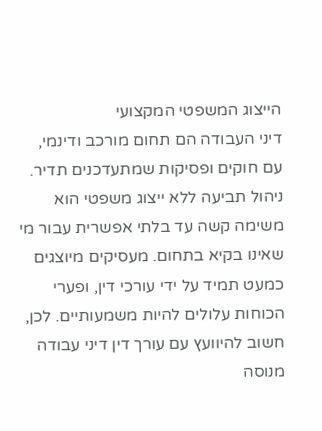הייצוג המשפטי המקצועי
דיני העבודה הם תחום מורכב ודינמי, עם חוקים ופסיקות שמתעדכנים תדיר. ניהול תביעה ללא ייצוג משפטי הוא משימה קשה עד בלתי אפשרית עבור מי שאינו בקיא בתחום. מעסיקים מיוצגים כמעט תמיד על ידי עורכי דין, ופערי הכוחות עלולים להיות משמעותיים. לכן, חשוב להיוועץ עם עורך דין דיני עבודה מנוסה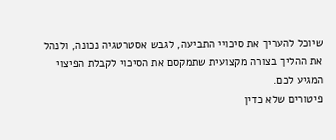שיוכל להעריך את סיכויי התביעה, לגבש אסטרטגיה נכונה, ולנהל את ההליך בצורה מקצועית שתמקסם את הסיכוי לקבלת הפיצוי המגיע לכם.
פיטורים שלא כדין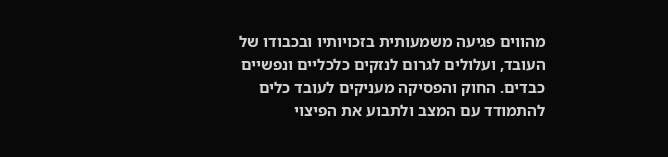מהווים פגיעה משמעותית בזכויותיו ובכבודו של העובד, ועלולים לגרום לנזקים כלכליים ונפשיים כבדים. החוק והפסיקה מעניקים לעובד כלים להתמודד עם המצב ולתבוע את הפיצוי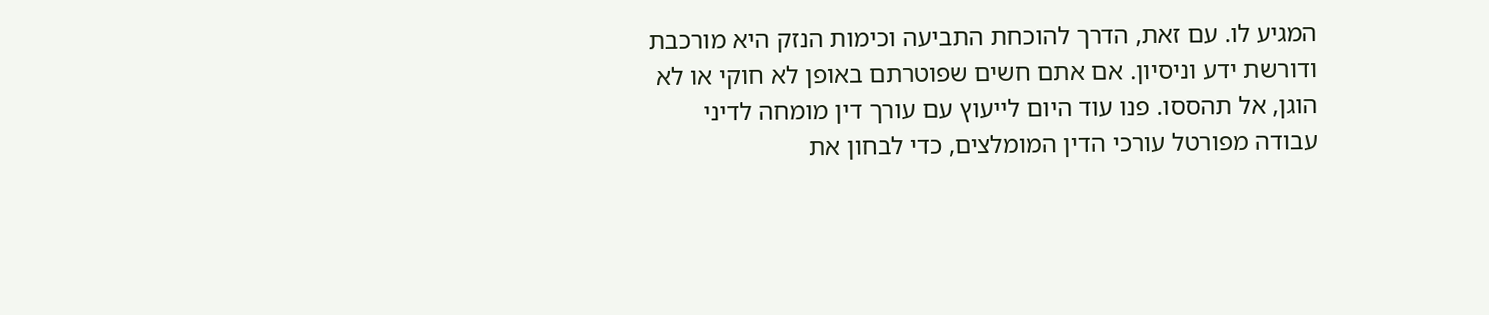המגיע לו. עם זאת, הדרך להוכחת התביעה וכימות הנזק היא מורכבת ודורשת ידע וניסיון. אם אתם חשים שפוטרתם באופן לא חוקי או לא הוגן, אל תהססו. פנו עוד היום לייעוץ עם עורך דין מומחה לדיני עבודה מפורטל עורכי הדין המומלצים, כדי לבחון את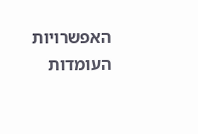האפשרויות העומדות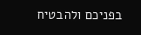בפניכם ולהבטיח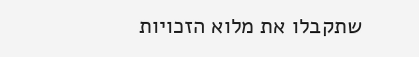שתקבלו את מלוא הזכויות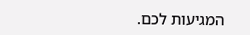המגיעות לכם.